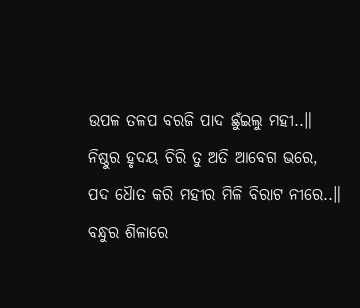ଉପଳ ତଳପ ବରଜି ପାଦ ଛୁଁଇଲୁ ମହୀ..॥
ନିଷ୍ଠୁର ହୃଦୟ ଚିରି ତୁ ଅତି ଆବେଗ ଭରେ,
ପଦ ଧୈାତ କରି ମହୀର ମିଳି ବିରାଟ ନୀରେ..॥
ବନ୍ଧୁର ଶିଳାରେ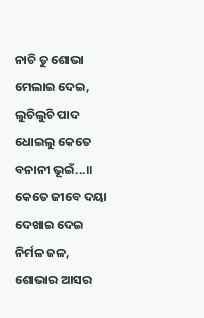ନାଚି ତୁ ଶୋଭା ମେଲାଇ ଦେଇ,
ଲୁଚିଲୁଚି ପାଦ ଧୋଇଲୁ କେତେ ବନାନୀ ଭୂଇଁ...॥
କେତେ ଜୀବେ ଦୟା ଦେଖାଇ ଦେଇ ନିର୍ମଳ ଜଳ,
ଶୋଭାର ଆସର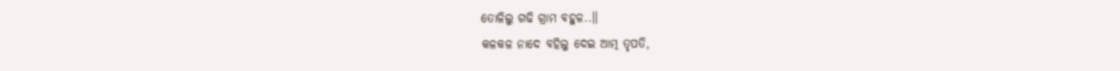ତୋଳିଲୁ ଗଢି ଗ୍ରାମ ବହୁଳ..॥
କଳକଳ ନାଦେ ବହିଲୁ ଦେଇ ଆତ୍ମ ତୃପତି,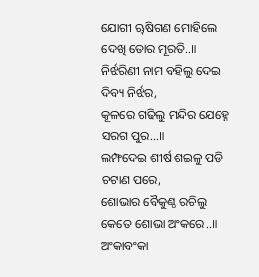ଯୋଗୀ ୠଷିଗଣ ମୋହିଲେ ଦେଖି ତୋର ମୂରତି..॥
ନିର୍ଝରିଣୀ ନାମ ବହିଲୁ ଦେଇ ଦିବ୍ୟ ନିର୍ଝର,
କୂଳରେ ଗଢିଲୁ ମନ୍ଦିର ଯେହ୍ନେ ସରଗ ପୁର...॥
ଲମ୍ଫଦେଇ ଶୀର୍ଷ ଶଇଳୁ ପଡି ଚଟାଣ ପରେ,
ଶୋଭାର ବୈକୁଣ୍ଠ ରଚିଲୁ କେତେ ଶୋଭା ଅଂକରେ..॥
ଅଂକାବଂକା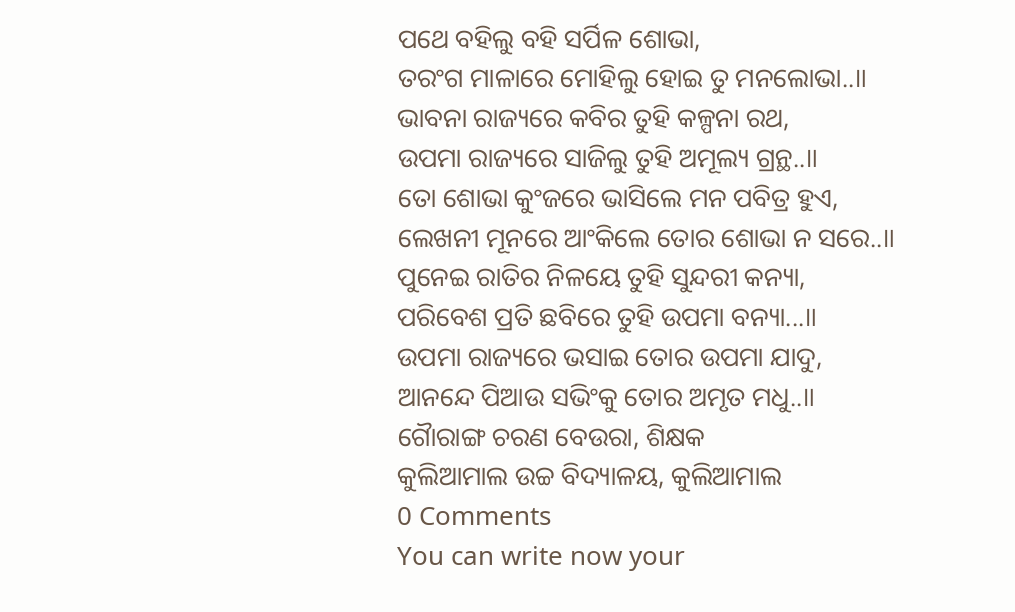ପଥେ ବହିଲୁ ବହି ସର୍ପିଳ ଶୋଭା,
ତରଂଗ ମାଳାରେ ମୋହିଲୁ ହୋଇ ତୁ ମନଲୋଭା..॥
ଭାବନା ରାଜ୍ୟରେ କବିର ତୁହି କଳ୍ପନା ରଥ,
ଉପମା ରାଜ୍ୟରେ ସାଜିଲୁ ତୁହି ଅମୂଲ୍ୟ ଗ୍ରନ୍ଥ..॥
ତୋ ଶୋଭା କୁଂଜରେ ଭାସିଲେ ମନ ପବିତ୍ର ହୁଏ,
ଲେଖନୀ ମୂନରେ ଆଂକିଲେ ତୋର ଶୋଭା ନ ସରେ..॥
ପୁନେଇ ରାତିର ନିଳୟେ ତୁହି ସୁନ୍ଦରୀ କନ୍ୟା,
ପରିବେଶ ପ୍ରତି ଛବିରେ ତୁହି ଉପମା ବନ୍ୟା...॥
ଉପମା ରାଜ୍ୟରେ ଭସାଇ ତୋର ଉପମା ଯାଦୁ,
ଆନନ୍ଦେ ପିଆଉ ସଭିଂକୁ ତୋର ଅମୃତ ମଧୁ..॥
ଗୈାରାଙ୍ଗ ଚରଣ ବେଉରା, ଶିକ୍ଷକ
କୁଲିଆମାଲ ଉଚ୍ଚ ବିଦ୍ୟାଳୟ, କୁଲିଆମାଲ
0 Comments
You can write now your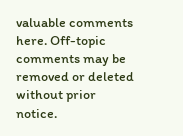valuable comments here. Off-topic comments may be removed or deleted without prior notice.